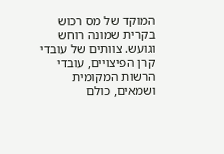המוקד של מס רכוש בקרית שמונה רוחש וגועש. צוותים של עובדי קרן הפיצויים, עובדי הרשות המקומית ושמאים, כולם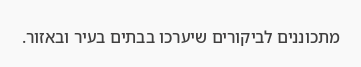מתכוננים לביקורים שיערכו בבתים בעיר ובאזור.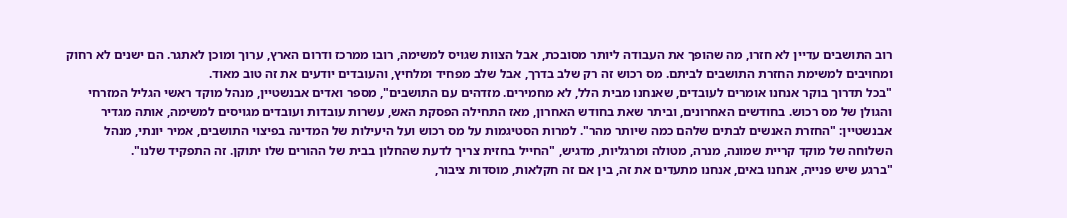רוב התושבים עדיין לא חזרו, מה שהופך את העבודה ליותר מסובכת, אבל הצוות שגויס למשימה, רובו ממרכז ודרום הארץ, ערוך ומוכן לאתגר. הם ישנים לא רחוק ומחויבים למשימת החזרת התושבים לביתם. מס רכוש זה רק שלב בדרך, אבל שלב מפחיד ומלחיץ, והעובדים יודעים את זה טוב מאוד.
"בכל תדרוך בוקר אנחנו אומרים לעובדים, שאנחנו מבית הלל, לא מחמירים. מזדהים עם התושבים", מספר ואדים אבנשטיין, מנהל מוקד ראשי הגליל המזרחי והגולן של מס רכוש. בחודשים האחרונים, וביתר שאת בחודש האחרון, מאז התחילה הפסקת האש, עשרות עובדות ועובדים מגויסים למשימה, אותה מגדיר אבנשטיין: "החזרת האנשים לבתים שלהם כמה שיותר מהר". למרות הסטיגמות על מס רכוש ועל היעילות של המדינה בפיצוי התושבים, אמיר יונתי, מנהל השלוחה של מוקד קריית שמונה, מנרה, מטולה ומרגליות, מדגיש, "החייל בחזית צריך לדעת שהחלון בבית של ההורים שלו יתוקן. זה התפקיד שלנו".
"ברגע שיש פנייה, אנחנו באים, אנחנו מתעדים את זה, בין אם זה חקלאות, מוסדות ציבור,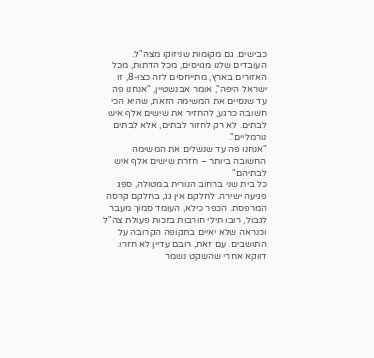כבישים. גם מקומות שניזוקו מצה"ל. העובדים שלנו מגויסים, מכל הדתות, מכל האזורים בארץ, מתייחסים לזה כצו-8, זו ישראל היפה", אומר אבנשטיין, "אנחנו פה עד שנסיים את המשימה הזאת, שהיא הכי חשובה כרגע, להחזיר את שישים אלף איש לבתים. לא רק לחזור לבתים, אלא לבתים נורמליים".
"אנחנו פה עד שנשלים את המשימה החשובה ביותר – חזרת שישים אלף איש לבתיהם"
כל בית שני ברחוב הנורית במטולה, ספג פגיעה ישירה. לחלקם אין גג, בחלקם קרסה המרפסת. הכפר כילא, העומד סמוך מעבר לגבול, רובו תילי חורבות בזכות פעולת צה"ל וכנראה שלא יאיים בתקופה הקרובה על התושבים. עם זאת, רובם עדיין לא חזרו. דווקא אחרי שהשקט נשמר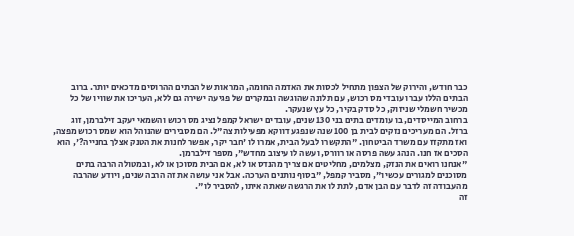כבר חודש, והירוק של הצפון מתחיל לכסות את האדמה החומה, המראות של הבתים ההרוסים מדכאים יותר. ברוב הבתים הללו עברו עובדי מס רכוש, עם תלונה שהוגשה ובמקרים של פגיעה ישירה גם ללא, העריכו את שוויו של כל מכשיר חשמלי שניזוק, כל סדק בקיר, כל עץ שנעקר.
ברחוב המייסדים, בו עומדים בתים בני 130 שנים, עובדים ישראל קמפל נציג מס רכוש והשמאי יעקב זילברמן, זוג ברזל. הם מעריכים נזקים לבית בן 100 שנה שנפגע דווקא מפעילות צה"ל. הם מסבירים שהנוהל הוא שמס רכוש מפצה, ואז מתקזז עם משרד הביטחון. "התקשרו לבעל הבית, אמרו לו 'חבר יקר, אפשר לחנות את הטנק אצלך בחנייה?', הוא הסכים אז חנו. הנהג עשה פרסה או רוורס, ועשה לו עיצוב מחדש", מספר זילברמן.
"אנחנו רואים את הנזק, מצלמים, מחליטים אם צריך מהנדס או לא, אם הבית מסוכן או לא, ובמטולה הרבה בתים מסוכנים למגורים עכשיו", מסביר קמפל, "בסוף נותנים הערכה. אבל אני עושה את זה הרבה שנים, ויודע שהרבה מהעבודה זה לדבר עם הבן אדם, לתת לו את הרגשה שאתה איתו, להסביר לו".
זה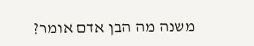משנה מה הבן אדם אומר?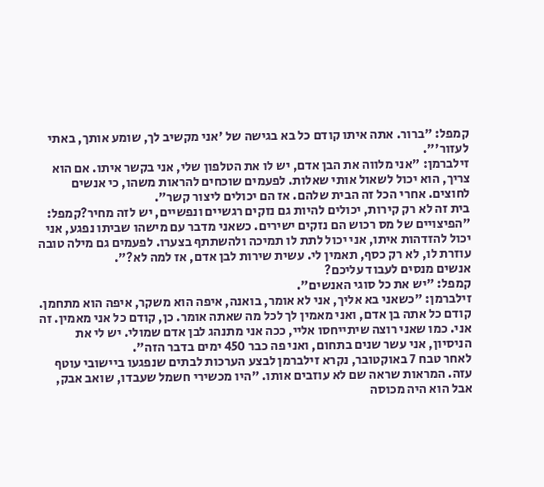קמפל: "ברור. אתה איתו קודם כל בא בגישה של 'אני מקשיב לך, שומע אותך, באתי לעזור'".
זילברמן: "אני מלווה את הבן אדם, יש לו את הטלפון שלי, אני בקשר איתו. אם הוא צריך, הוא יכול לשאול אותי שאלות. לפעמים שוכחים להראות משהו, כי אנשים לחוצים. אחרי הכל זה הבית שלהם. אז הם יכולים ליצור קשר".
בית זה לא רק קירות, יכולים להיות גם נזקים רגשיים ונפשיים, יש לזה מחיר?קמפל: "הפיצויים של מס רכוש הם נזקים ישירים. כשאני מדבר עם מישהו שביתו נפגע, אני יכול להזדהות איתו, אני יכול לתת לו תמיכה ולהשתתף בצערו. לפעמים גם מילה טובה עוזרת לו, לא רק כסף, תאמין לי. עשית שירות לבן אדם, אז למה לא?".
אנשים מנסים לעבוד עליכם?
קמפל: "יש את כל סוגי האנשים".
זילברמן: "כשאני בא אליך, אני לא אומר, בואנה, איפה הוא משקר, איפה הוא מתחמן. קודם כל אתה בן אדם, ואני מאמין לך לכל מה שאתה אומר. כן, קודם כל אני מאמין. זה אני. כמו שאני רוצה שיתייחסו אליי, ככה אני מתנהג לבן אדם שמולי. יש לי את הניסיון, אני עשר שנים בתחום, ואני פה כבר 450 ימים בדבר הזה".
לאחר טבח 7 באוקטובר, נקרא זילברמן לבצע הערכות לבתים שנפגעו ביישובי עוטף עזה. המראות שראה שם לא עוזבים אותו. "היו מכשירי חשמל שעבדו, שואב אבק, אבל הוא היה מכוסה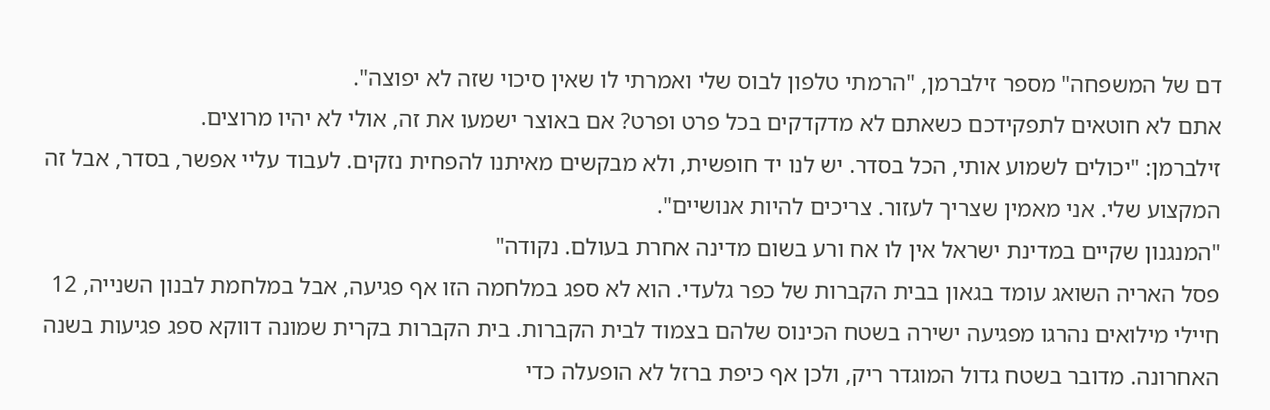דם של המשפחה" מספר זילברמן, "הרמתי טלפון לבוס שלי ואמרתי לו שאין סיכוי שזה לא יפוצה".
אתם לא חוטאים לתפקידכם כשאתם לא מדקדקים בכל פרט ופרט? אם באוצר ישמעו את זה, אולי לא יהיו מרוצים.
זילברמן: "יכולים לשמוע אותי, הכל בסדר. יש לנו יד חופשית, ולא מבקשים מאיתנו להפחית נזקים. לעבוד עליי אפשר, בסדר, אבל זה המקצוע שלי. אני מאמין שצריך לעזור. צריכים להיות אנושיים".
"המנגנון שקיים במדינת ישראל אין לו אח ורע בשום מדינה אחרת בעולם. נקודה"
פסל האריה השואג עומד בגאון בבית הקברות של כפר גלעדי. הוא לא ספג במלחמה הזו אף פגיעה, אבל במלחמת לבנון השנייה, 12 חיילי מילואים נהרגו מפגיעה ישירה בשטח הכינוס שלהם בצמוד לבית הקברות. בית הקברות בקרית שמונה דווקא ספג פגיעות בשנה האחרונה. מדובר בשטח גדול המוגדר ריק, ולכן אף כיפת ברזל לא הופעלה כדי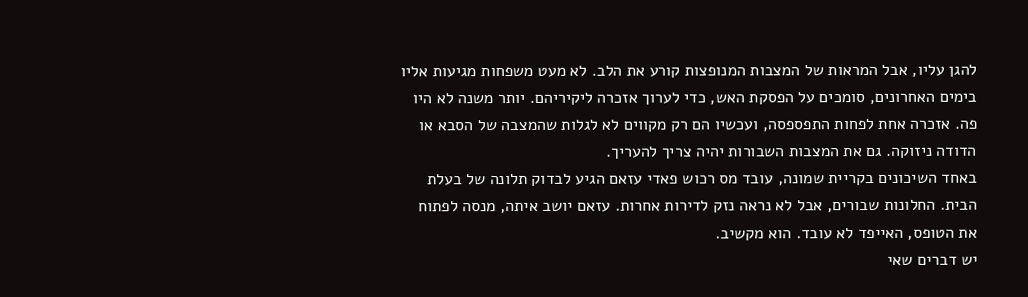להגן עליו, אבל המראות של המצבות המנופצות קורע את הלב. לא מעט משפחות מגיעות אליו בימים האחרונים, סומכים על הפסקת האש, כדי לערוך אזכרה ליקיריהם. יותר משנה לא היו פה. אזכרה אחת לפחות התפספסה, ועכשיו הם רק מקווים לא לגלות שהמצבה של הסבא או הדודה ניזוקה. גם את המצבות השבורות יהיה צריך להעריך.
באחד השיכונים בקריית שמונה, עובד מס רכוש פאדי עזאם הגיע לבדוק תלונה של בעלת הבית. החלונות שבורים, אבל לא נראה נזק לדירות אחרות. עזאם יושב איתה, מנסה לפתוח את הטופס, האייפד לא עובד. הוא מקשיב.
יש דברים שאי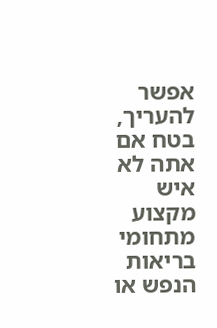אפשר להעריך, בטח אם אתה לא איש מקצוע מתחומי בריאות הנפש או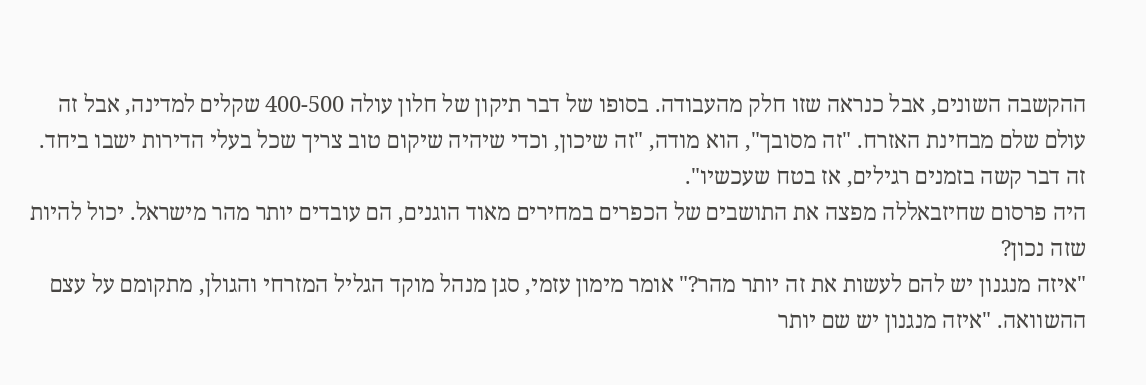ההקשבה השונים, אבל כנראה שזו חלק מהעבודה. בסופו של דבר תיקון של חלון עולה 400-500 שקלים למדינה, אבל זה עולם שלם מבחינת האזרח. "זה מסובך", הוא מודה, "זה שיכון, וכדי שיהיה שיקום טוב צריך שכל בעלי הדירות ישבו ביחד. זה דבר קשה בזמנים רגילים, אז בטח שעכשיו".
היה פרסום שחיזבאללה מפצה את התושבים של הכפרים במחירים מאוד הוגנים, הם עובדים יותר מהר מישראל. יכול להיות שזה נכון?
"איזה מנגנון יש להם לעשות את זה יותר מהר?" אומר מימון עזמי, סגן מנהל מוקד הגליל המזרחי והגולן, מתקומם על עצם ההשוואה. "איזה מנגנון יש שם יותר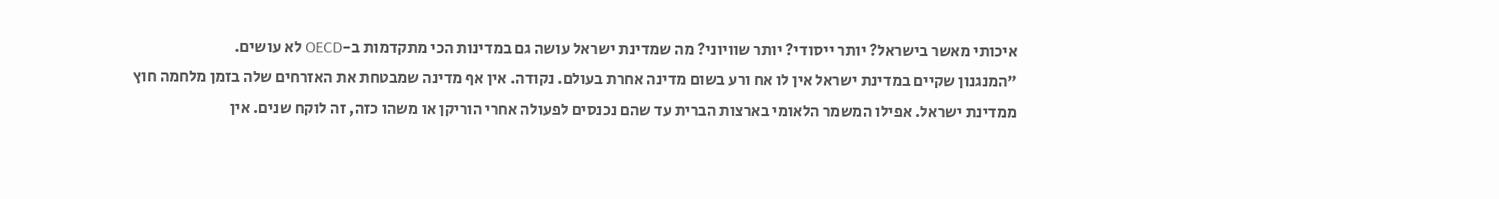איכותי מאשר בישראל? יותר ייסודי? יותר שוויוני? מה שמדינת ישראל עושה גם במדינות הכי מתקדמות ב-OECD לא עושים.
"המנגנון שקיים במדינת ישראל אין לו אח ורע בשום מדינה אחרת בעולם. נקודה. אין אף מדינה שמבטחת את האזרחים שלה בזמן מלחמה חוץ ממדינת ישראל. אפילו המשמר הלאומי בארצות הברית עד שהם נכנסים לפעולה אחרי הוריקן או משהו כזה, זה לוקח שנים. אין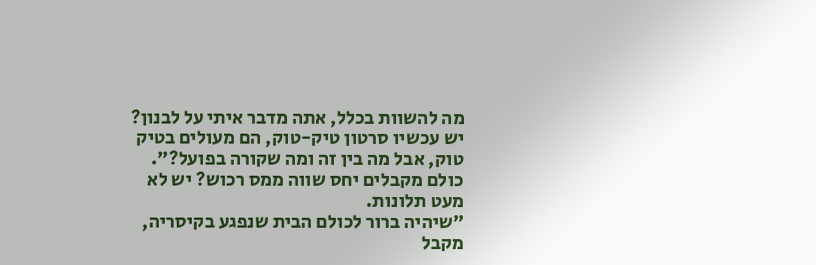מה להשוות בכלל, אתה מדבר איתי על לבנון? יש עכשיו סרטון טיק-טוק, הם מעולים בטיק טוק, אבל מה בין זה ומה שקורה בפועל?".
כולם מקבלים יחס שווה ממס רכוש? יש לא מעט תלונות.
"שיהיה ברור לכולם הבית שנפגע בקיסריה, מקבל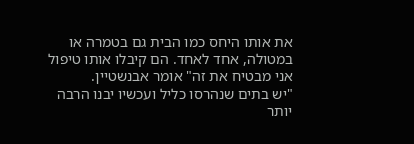את אותו היחס כמו הבית גם בטמרה או במטולה, אחד לאחד. הם קיבלו אותו טיפול אני מבטיח את זה" אומר אבנשטיין.
"יש בתים שנהרסו כליל ועכשיו יבנו הרבה יותר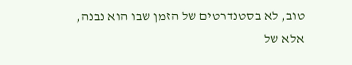טוב, לא בסטנדרטים של הזמן שבו הוא נבנה, אלא של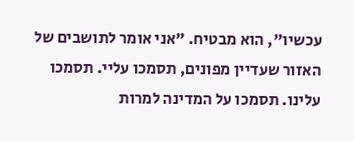עכשיו", הוא מבטיח. "אני אומר לתושבים של האזור שעדיין מפונים, תסמכו עליי. תסמכו עלינו. תסמכו על המדינה למרות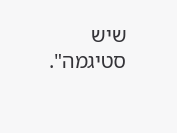שיש סטיגמה".